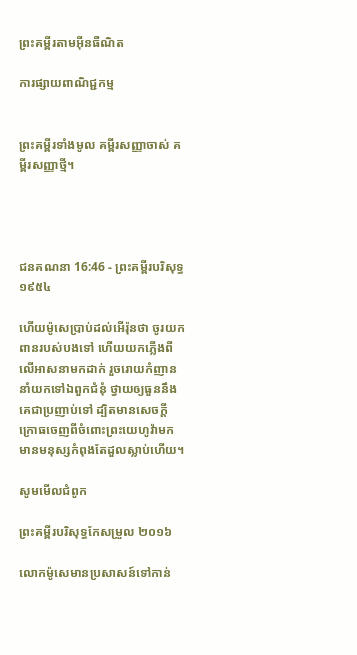ព្រះគម្ពីរតាមអ៊ីនធឺណិត

ការផ្សាយពាណិជ្ជកម្ម


ព្រះគម្ពីរទាំងមូល គម្ពីរសញ្ញាចាស់ គម្ពីរសញ្ញាថ្មី។




ជន‌គណនា 16:46 - ព្រះគម្ពីរបរិសុទ្ធ ១៩៥៤

ហើយម៉ូសេប្រាប់ដល់អើរ៉ុនថា ចូរយកពានរបស់បងទៅ ហើយយកភ្លើងពីលើអាសនាមកដាក់ រួចរោយកំញាន នាំយកទៅឯពួកជំនុំ ថ្វាយឲ្យធួននឹងគេជាប្រញាប់ទៅ ដ្បិតមានសេចក្ដីក្រោធចេញពីចំពោះព្រះ‌យេហូវ៉ាមក មានមនុស្សកំពុងតែដួលស្លាប់ហើយ។

សូមមើលជំពូក

ព្រះគម្ពីរបរិសុទ្ធកែសម្រួល ២០១៦

លោកម៉ូសេមានប្រសាសន៍ទៅកាន់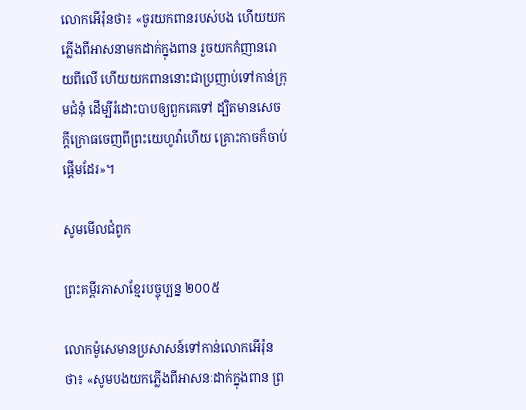លោកអើរ៉ុនថា៖ «ចូរយកពានរបស់បង ហើយយកភ្លើងពីអាស‌នាមកដាក់ក្នុងពាន រួចយកកំញានរោយពីលើ ហើយយកពាននោះជាប្រញាប់ទៅកាន់ក្រុមជំនុំ ដើម្បីរំដោះបាបឲ្យពួកគេទៅ ដ្បិតមានសេចក្ដី‌ក្រោធចេញពីព្រះ‌យេហូវ៉ាហើយ គ្រោះកាចក៏ចាប់ផ្ដើមដែរ»។

សូមមើលជំពូក

ព្រះគម្ពីរភាសាខ្មែរបច្ចុប្បន្ន ២០០៥

លោកម៉ូសេមានប្រសាសន៍ទៅកាន់លោកអើរ៉ុនថា៖ «សូមបងយកភ្លើងពីអាសនៈដាក់ក្នុងពាន ព្រ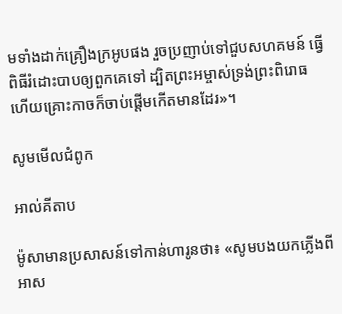មទាំងដាក់គ្រឿងក្រអូបផង រួចប្រញាប់ទៅជួបសហគមន៍ ធ្វើពិធីរំដោះបាបឲ្យពួកគេទៅ ដ្បិតព្រះ‌អម្ចាស់ទ្រង់ព្រះ‌ពិរោធ ហើយគ្រោះកាចក៏ចាប់ផ្ដើមកើតមានដែរ»។

សូមមើលជំពូក

អាល់គីតាប

ម៉ូសាមានប្រសាសន៍ទៅកាន់ហារូនថា៖ «សូមបងយកភ្លើងពីអាស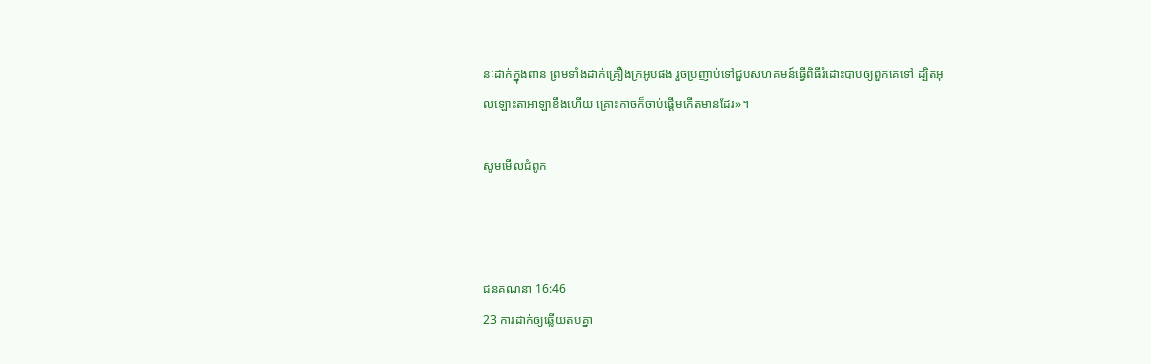នៈដាក់ក្នុងពាន ព្រមទាំងដាក់គ្រឿងក្រអូបផង រួចប្រញាប់ទៅជួបសហគមន៍ធ្វើពិធីរំដោះបាបឲ្យពួកគេទៅ ដ្បិតអុលឡោះ‌តាអាឡាខឹងហើយ គ្រោះកាចក៏ចាប់ផ្តើមកើតមានដែរ»។

សូមមើលជំពូក



ជន‌គណនា 16:46
23 ការដាក់ឲ្យឆ្លើយតបគ្នា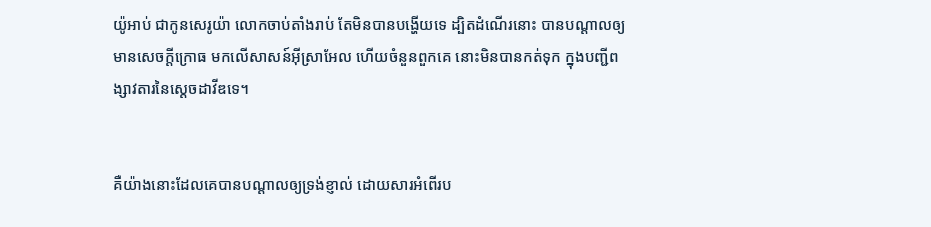យ៉ូអាប់ ជាកូនសេរូយ៉ា លោកចាប់តាំងរាប់ តែមិនបានបង្ហើយទេ ដ្បិតដំណើរនោះ បានបណ្តាលឲ្យមានសេចក្ដីក្រោធ មកលើសាសន៍អ៊ីស្រាអែល ហើយចំនួនពួកគេ នោះមិនបានកត់ទុក ក្នុងបញ្ជីពង្សាវតារនៃស្តេចដាវីឌទេ។


គឺយ៉ាងនោះដែលគេបានបណ្តាលឲ្យទ្រង់ខ្ញាល់ ដោយ‌សារអំពើរប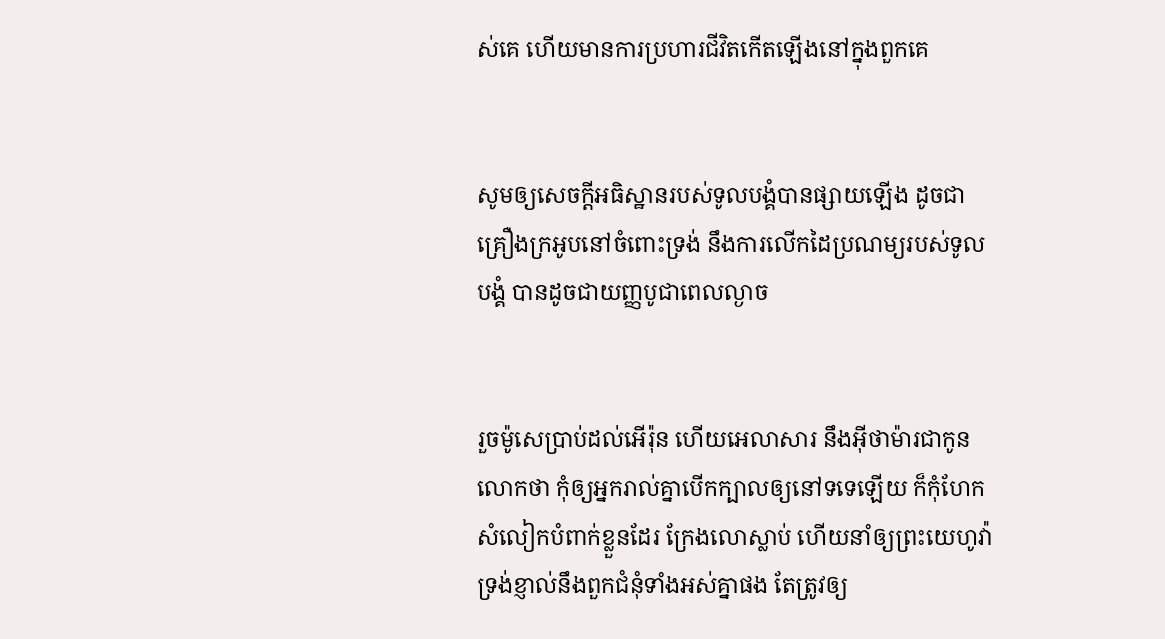ស់គេ ហើយមានការប្រហារជីវិតកើតឡើងនៅក្នុងពួកគេ


សូមឲ្យសេចក្ដីអធិស្ឋានរបស់ទូលបង្គំបានផ្សាយឡើង ដូចជាគ្រឿងក្រអូបនៅចំពោះទ្រង់ នឹងការលើកដៃប្រណម្យរបស់ទូលបង្គំ បានដូចជាយញ្ញ‌បូជាពេលល្ងាច


រួចម៉ូសេប្រាប់ដល់អើរ៉ុន ហើយអេលាសារ នឹងអ៊ីថាម៉ារជាកូនលោកថា កុំឲ្យអ្នករាល់គ្នាបើកក្បាលឲ្យនៅទទេឡើយ ក៏កុំហែកសំលៀក‌បំពាក់ខ្លួនដែរ ក្រែងលោស្លាប់ ហើយនាំឲ្យព្រះ‌យេហូវ៉ាទ្រង់ខ្ញាល់នឹងពួកជំនុំទាំងអស់គ្នាផង តែត្រូវឲ្យ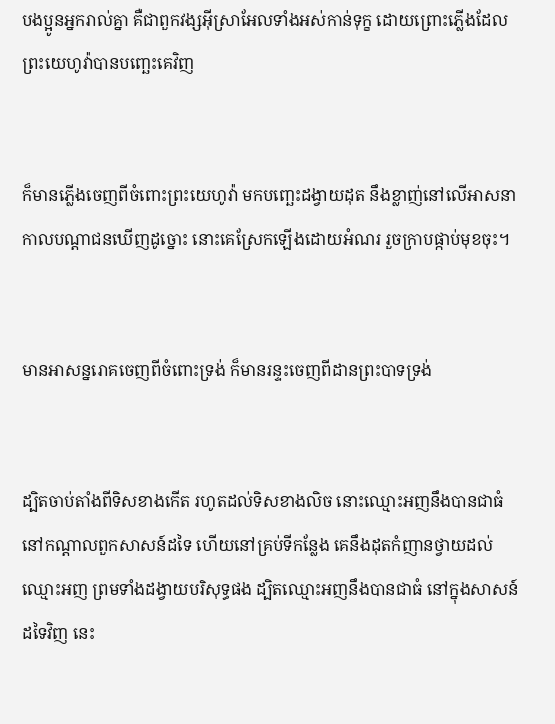បងប្អូនអ្នករាល់គ្នា គឺជាពួក‌វង្សអ៊ីស្រាអែលទាំងអស់កាន់ទុក្ខ ដោយព្រោះភ្លើងដែលព្រះ‌យេហូវ៉ាបានបញ្ឆេះគេវិញ


ក៏មានភ្លើងចេញពីចំពោះព្រះ‌យេហូវ៉ា មកបញ្ឆេះដង្វាយដុត នឹងខ្លាញ់នៅលើអាសនា កាលបណ្តាជនឃើញដូច្នោះ នោះគេស្រែកឡើងដោយអំណរ រួចក្រាបផ្កាប់មុខចុះ។


មានអាសន្ន‌រោគចេញពីចំពោះទ្រង់ ក៏មានរន្ទះចេញពីដានព្រះ‌បាទទ្រង់


ដ្បិតចាប់តាំងពីទិសខាងកើត រហូតដល់ទិសខាងលិច នោះឈ្មោះអញនឹងបានជាធំ នៅកណ្តាលពួកសាសន៍ដទៃ ហើយនៅគ្រប់ទីកន្លែង គេនឹងដុតកំញានថ្វាយដល់ឈ្មោះអញ ព្រមទាំងដង្វាយបរិសុទ្ធផង ដ្បិតឈ្មោះអញនឹងបានជាធំ នៅក្នុងសាសន៍ដទៃវិញ នេះ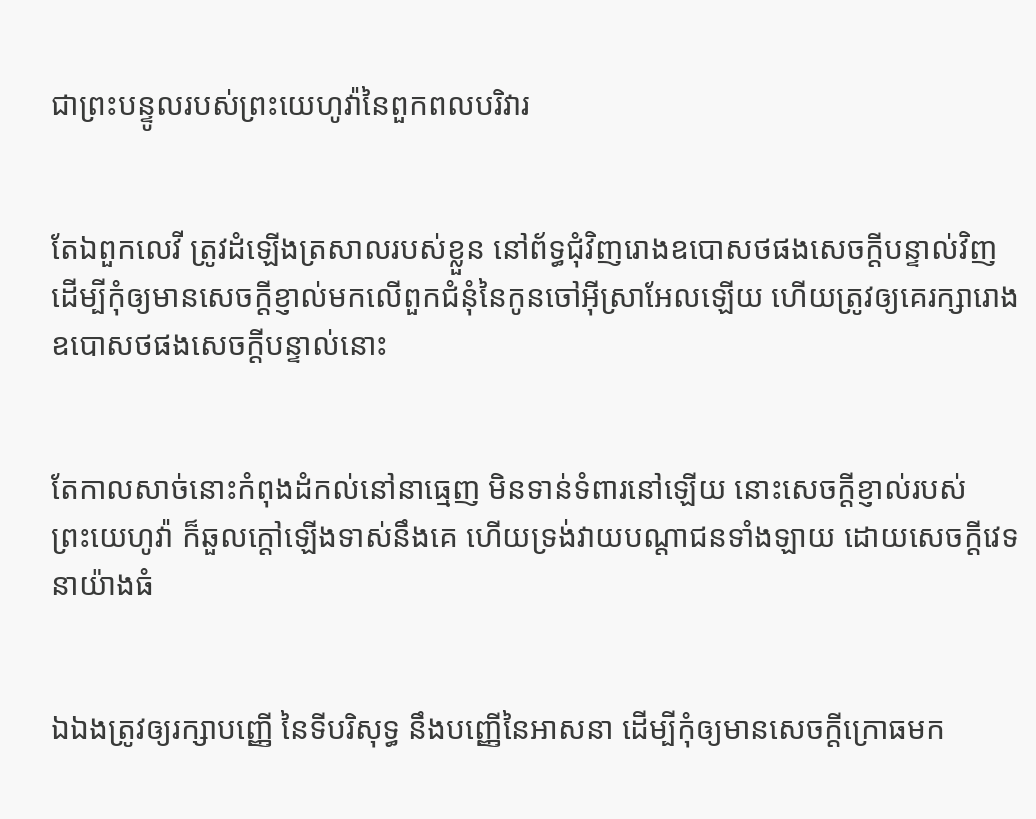ជាព្រះ‌បន្ទូលរបស់ព្រះ‌យេហូវ៉ានៃពួកពល‌បរិវារ


តែឯពួកលេវី ត្រូវដំឡើងត្រសាលរបស់ខ្លួន នៅព័ទ្ធជុំវិញរោងឧបោសថផងសេចក្ដីបន្ទាល់វិញ ដើម្បីកុំឲ្យមានសេចក្ដីខ្ញាល់មកលើពួកជំនុំនៃកូនចៅអ៊ីស្រាអែលឡើយ ហើយត្រូវឲ្យគេរក្សារោងឧបោសថផងសេចក្ដីបន្ទាល់នោះ


តែកាលសាច់នោះកំពុងដំកល់នៅនាធ្មេញ មិនទាន់ទំពារនៅឡើយ នោះសេចក្ដីខ្ញាល់របស់ព្រះ‌យេហូវ៉ា ក៏ឆួលក្តៅឡើងទាស់នឹងគេ ហើយទ្រង់វាយបណ្តាជនទាំង‌ឡាយ ដោយសេចក្ដីវេទនាយ៉ាងធំ


ឯឯងត្រូវឲ្យរក្សាបញ្ញើ នៃទីបរិសុទ្ធ នឹងបញ្ញើនៃអាសនា ដើម្បីកុំឲ្យមានសេចក្ដីក្រោធមក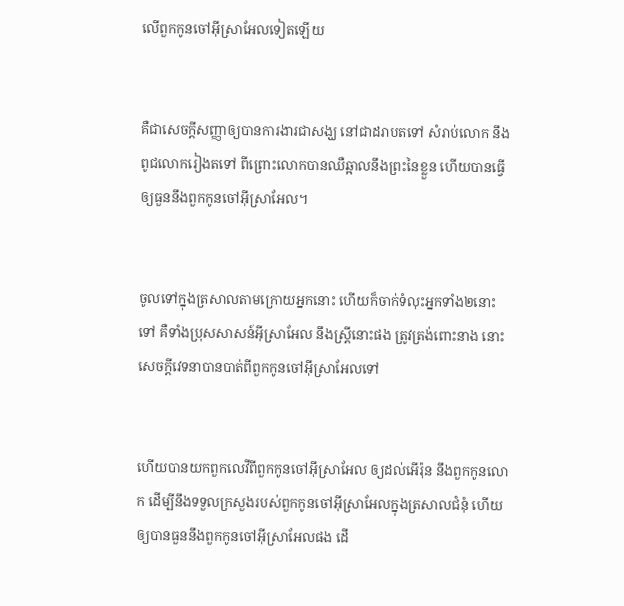លើពួកកូនចៅអ៊ីស្រាអែលទៀតឡើយ


គឺជាសេចក្ដីសញ្ញាឲ្យបានការ‌ងារជាសង្ឃ នៅជាដរាបតទៅ សំរាប់លោក នឹងពូជលោករៀងតទៅ ពីព្រោះលោកបានឈឺ‌ឆ្អាលនឹងព្រះនៃខ្លួន ហើយបានធ្វើឲ្យធួននឹងពួកកូនចៅអ៊ីស្រាអែល។


ចូលទៅក្នុងត្រសាលតាមក្រោយអ្នកនោះ ហើយក៏ចាក់ទំលុះអ្នកទាំង២នោះទៅ គឺទាំងប្រុសសាសន៍អ៊ីស្រាអែល នឹងស្ត្រីនោះផង ត្រូវត្រង់ពោះនាង នោះសេចក្ដីវេទនាបានបាត់ពីពួកកូនចៅអ៊ីស្រាអែលទៅ


ហើយបានយកពួកលេវីពីពួកកូនចៅអ៊ីស្រាអែល ឲ្យដល់អើរ៉ុន នឹងពួកកូនលោក ដើម្បីនឹងទទួលក្រសួងរបស់ពួកកូនចៅអ៊ីស្រាអែលក្នុងត្រសាលជំនុំ ហើយឲ្យបានធួននឹងពួកកូនចៅអ៊ីស្រាអែលផង ដើ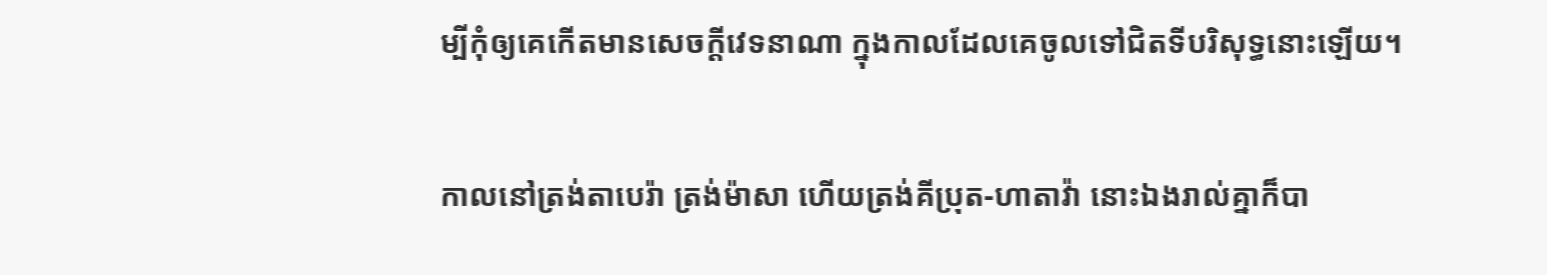ម្បីកុំឲ្យគេកើតមានសេចក្ដីវេទនាណា ក្នុងកាលដែលគេចូលទៅជិតទីបរិសុទ្ធនោះឡើយ។


កាលនៅត្រង់តាបេរ៉ា ត្រង់ម៉ាសា ហើយត្រង់គីប្រុត-ហាតាវ៉ា នោះឯងរាល់គ្នាក៏បា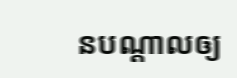នបណ្តាលឲ្យ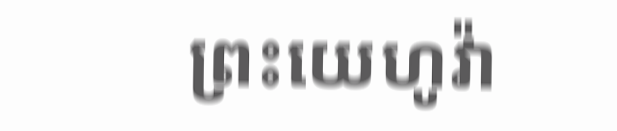ព្រះ‌យេហូវ៉ា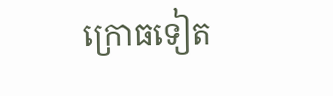ក្រោធទៀត